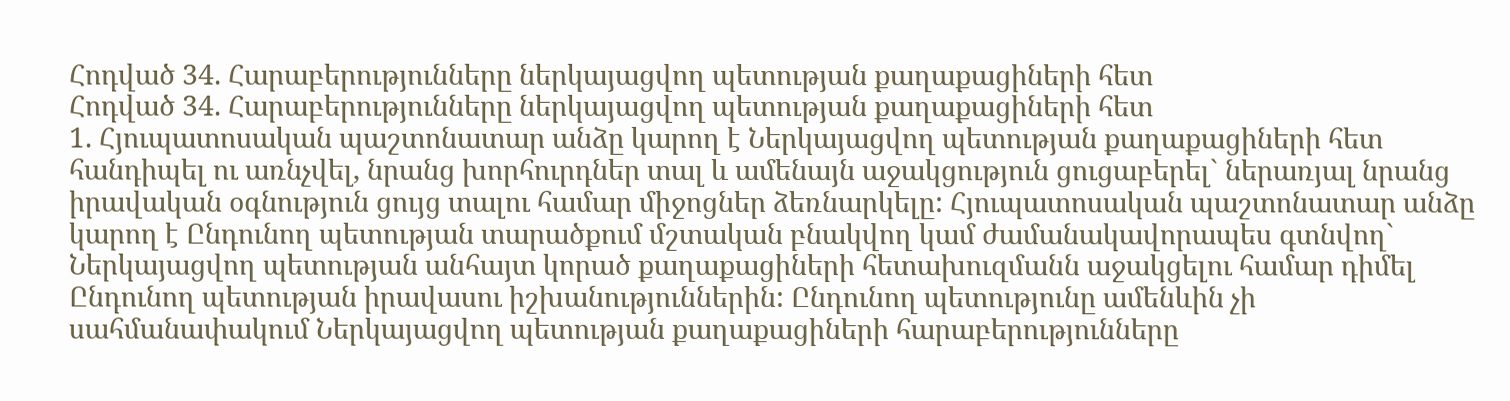Հոդված 34. Հարաբերությունները ներկայացվող պետության քաղաքացիների հետ
Հոդված 34. Հարաբերությունները ներկայացվող պետության քաղաքացիների հետ
1. Հյուպատոսական պաշտոնատար անձը կարող է Ներկայացվող պետության քաղաքացիների հետ հանդիպել ու առնչվել, նրանց խորհուրդներ տալ և ամենայն աջակցություն ցուցաբերել` ներառյալ նրանց իրավական օգնություն ցույց տալու համար միջոցներ ձեռնարկելը: Հյուպատոսական պաշտոնատար անձը կարող է Ընդունող պետության տարածքում մշտական բնակվող կամ ժամանակավորապես գտնվող` Ներկայացվող պետության անհայտ կորած քաղաքացիների հետախուզմանն աջակցելու համար դիմել Ընդունող պետության իրավասու իշխանություններին: Ընդունող պետությունը ամենևին չի սահմանափակում Ներկայացվող պետության քաղաքացիների հարաբերությունները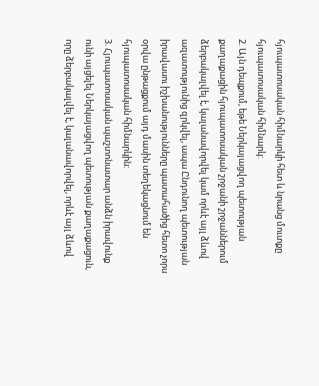հյուպատոսական հիմնարկի հետ և նրանց մուտքը հյուպատոսական հիմնարկ:
2. Այն դեպքում, եթե Ներկայացվող պետության քաղաքացին հյուպատոսական շրջանի շրջաններում ձերբակալվել է, կալանավորվել կամ որևէ այլ ձևով ազատությունից զրկվել, ապա Ընդունող պետության իրավասու իշխանությունները պատահածից հետո չորս օրվա ընթացքում այդ մասին տեղեկացնում են հյուպատոսական հիմնարկին:
3. Հյուպատոսական պաշտոնատար անձն իրավունք ունի այցելել Ներկայացվող պետության քաղաքացուն, որը ձերբակալվել է, կալանավորվել, որևէ այլ ձևով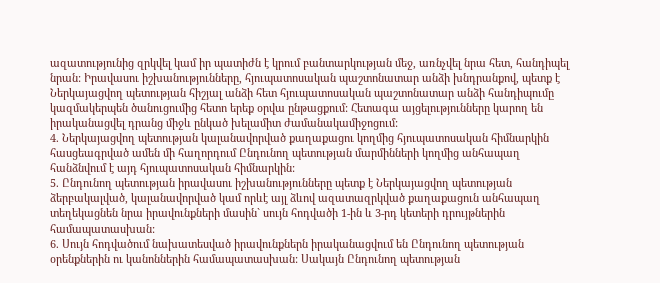ազատությունից զրկվել կամ իր պատիժն է կրում բանտարկության մեջ, առնչվել նրա հետ, հանդիպել նրան: Իրավասու իշխանությունները, հյուպատոսական պաշտոնատար անձի խնդրանքով, պետք է Ներկայացվող պետության հիշյալ անձի հետ հյուպատոսական պաշտոնատար անձի հանդիպումը կազմակերպեն ծանուցումից հետո երեք օրվա ընթացքում: Հետագա այցելությունները կարող են իրականացվել դրանց միջև ընկած խելամիտ ժամանակամիջոցում:
4. Ներկայացվող պետության կալանավորված քաղաքացու կողմից հյուպատոսական հիմնարկին հասցեագրված ամեն մի հաղորդում Ընդունող պետության մարմինների կողմից անհապաղ հանձնվում է այդ հյուպատոսական հիմնարկին:
5. Ընդունող պետության իրավասու իշխանությունները պետք է Ներկայացվող պետության ձերբակալված, կալանավորված կամ որևէ այլ ձևով ազատազրկված քաղաքացուն անհապաղ տեղեկացնեն նրա իրավունքների մասին` սույն հոդվածի 1-ին և 3-րդ կետերի դրույթներին համապատասխան:
6. Սույն հոդվածում նախատեսված իրավունքներն իրականացվում են Ընդունող պետության օրենքներին ու կանոններին համապատասխան: Սակայն Ընդունող պետության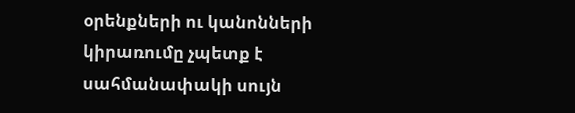օրենքների ու կանոնների կիրառումը չպետք է սահմանափակի սույն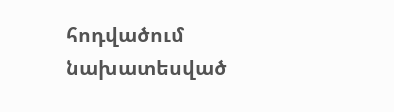հոդվածում նախատեսված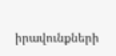իրավունքների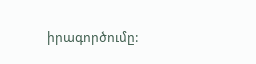իրագործումը: